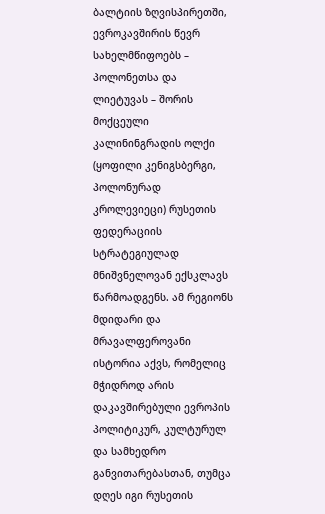ბალტიის ზღვისპირეთში, ევროკავშირის წევრ სახელმწიფოებს – პოლონეთსა და ლიეტუვას – შორის მოქცეული კალინინგრადის ოლქი (ყოფილი კენიგსბერგი, პოლონურად კროლევიეცი) რუსეთის ფედერაციის სტრატეგიულად მნიშვნელოვან ექსკლავს წარმოადგენს. ამ რეგიონს მდიდარი და მრავალფეროვანი ისტორია აქვს, რომელიც მჭიდროდ არის დაკავშირებული ევროპის პოლიტიკურ, კულტურულ და სამხედრო განვითარებასთან, თუმცა დღეს იგი რუსეთის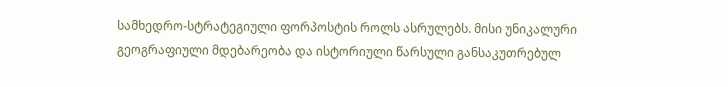სამხედრო-სტრატეგიული ფორპოსტის როლს ასრულებს. მისი უნიკალური გეოგრაფიული მდებარეობა და ისტორიული წარსული განსაკუთრებულ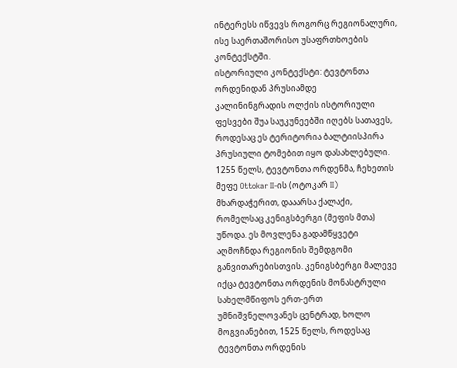ინტერესს იწვევს როგორც რეგიონალური, ისე საერთაშორისო უსაფრთხოების კონტექსტში.
ისტორიული კონტექსტი: ტევტონთა ორდენიდან პრუსიამდე
კალინინგრადის ოლქის ისტორიული ფესვები შუა საუკუნეებში იღებს სათავეს, როდესაც ეს ტერიტორია ბალტიისპირა პრუსიული ტომებით იყო დასახლებული. 1255 წელს, ტევტონთა ორდენმა, ჩეხეთის მეფე Ottokar II-ის (ოტოკარ II) მხარდაჭერით, დააარსა ქალაქი, რომელსაც კენიგსბერგი (მეფის მთა) უწოდა. ეს მოვლენა გადამწყვეტი აღმოჩნდა რეგიონის შემდგომი განვითარებისთვის. კენიგსბერგი მალევე იქცა ტევტონთა ორდენის მონასტრული სახელმწიფოს ერთ-ერთ უმნიშვნელოვანეს ცენტრად, ხოლო მოგვიანებით, 1525 წელს, როდესაც ტევტონთა ორდენის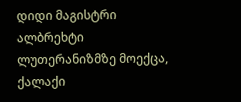დიდი მაგისტრი ალბრეხტი ლუთერანიზმზე მოექცა, ქალაქი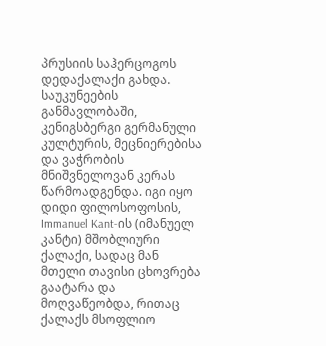პრუსიის საჰერცოგოს დედაქალაქი გახდა. საუკუნეების განმავლობაში, კენიგსბერგი გერმანული კულტურის, მეცნიერებისა და ვაჭრობის მნიშვნელოვან კერას წარმოადგენდა. იგი იყო დიდი ფილოსოფოსის, Immanuel Kant-ის (იმანუელ კანტი) მშობლიური ქალაქი, სადაც მან მთელი თავისი ცხოვრება გაატარა და მოღვაწეობდა, რითაც ქალაქს მსოფლიო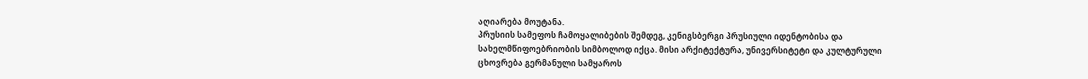აღიარება მოუტანა.
პრუსიის სამეფოს ჩამოყალიბების შემდეგ, კენიგსბერგი პრუსიული იდენტობისა და სახელმწიფოებრიობის სიმბოლოდ იქცა. მისი არქიტექტურა, უნივერსიტეტი და კულტურული ცხოვრება გერმანული სამყაროს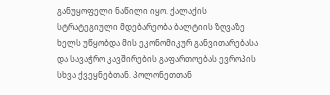განუყოფელი ნაწილი იყო. ქალაქის სტრატეგიული მდებარეობა ბალტიის ზღვაზე ხელს უწყობდა მის ეკონომიკურ განვითარებასა და სავაჭრო კავშირების გაფართოებას ევროპის სხვა ქვეყნებთან. პოლონეთთან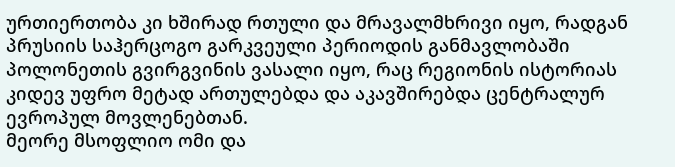ურთიერთობა კი ხშირად რთული და მრავალმხრივი იყო, რადგან პრუსიის საჰერცოგო გარკვეული პერიოდის განმავლობაში პოლონეთის გვირგვინის ვასალი იყო, რაც რეგიონის ისტორიას კიდევ უფრო მეტად ართულებდა და აკავშირებდა ცენტრალურ ევროპულ მოვლენებთან.
მეორე მსოფლიო ომი და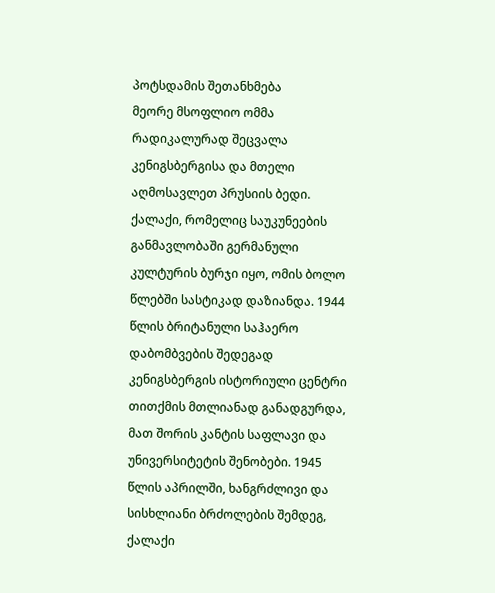პოტსდამის შეთანხმება
მეორე მსოფლიო ომმა რადიკალურად შეცვალა კენიგსბერგისა და მთელი აღმოსავლეთ პრუსიის ბედი. ქალაქი, რომელიც საუკუნეების განმავლობაში გერმანული კულტურის ბურჯი იყო, ომის ბოლო წლებში სასტიკად დაზიანდა. 1944 წლის ბრიტანული საჰაერო დაბომბვების შედეგად კენიგსბერგის ისტორიული ცენტრი თითქმის მთლიანად განადგურდა, მათ შორის კანტის საფლავი და უნივერსიტეტის შენობები. 1945 წლის აპრილში, ხანგრძლივი და სისხლიანი ბრძოლების შემდეგ, ქალაქი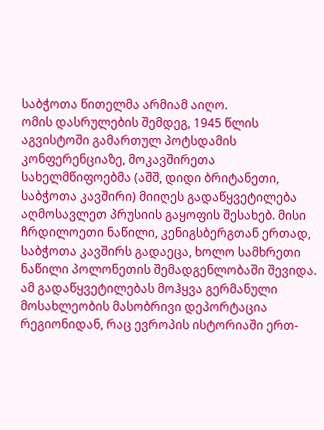საბჭოთა წითელმა არმიამ აიღო.
ომის დასრულების შემდეგ, 1945 წლის აგვისტოში გამართულ პოტსდამის კონფერენციაზე, მოკავშირეთა სახელმწიფოებმა (აშშ, დიდი ბრიტანეთი, საბჭოთა კავშირი) მიიღეს გადაწყვეტილება აღმოსავლეთ პრუსიის გაყოფის შესახებ. მისი ჩრდილოეთი ნაწილი, კენიგსბერგთან ერთად, საბჭოთა კავშირს გადაეცა, ხოლო სამხრეთი ნაწილი პოლონეთის შემადგენლობაში შევიდა. ამ გადაწყვეტილებას მოჰყვა გერმანული მოსახლეობის მასობრივი დეპორტაცია რეგიონიდან, რაც ევროპის ისტორიაში ერთ-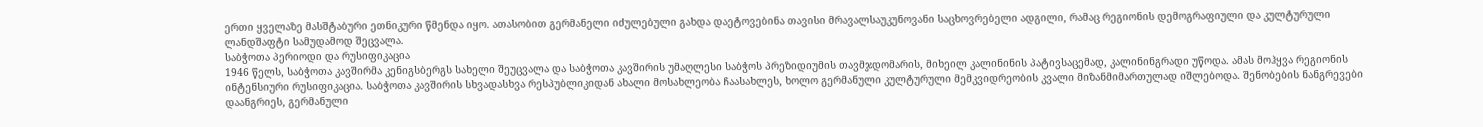ერთი ყველაზე მასშტაბური ეთნიკური წმენდა იყო. ათასობით გერმანელი იძულებული გახდა დაეტოვებინა თავისი მრავალსაუკუნოვანი საცხოვრებელი ადგილი, რამაც რეგიონის დემოგრაფიული და კულტურული ლანდშაფტი სამუდამოდ შეცვალა.
საბჭოთა პერიოდი და რუსიფიკაცია
1946 წელს, საბჭოთა კავშირმა კენიგსბერგს სახელი შეუცვალა და საბჭოთა კავშირის უმაღლესი საბჭოს პრეზიდიუმის თავმჯდომარის, მიხეილ კალინინის პატივსაცემად, კალინინგრადი უწოდა. ამას მოჰყვა რეგიონის ინტენსიური რუსიფიკაცია. საბჭოთა კავშირის სხვადასხვა რესპუბლიკიდან ახალი მოსახლეობა ჩაასახლეს, ხოლო გერმანული კულტურული მემკვიდრეობის კვალი მიზანმიმართულად იშლებოდა. შენობების ნანგრევები დაანგრიეს, გერმანული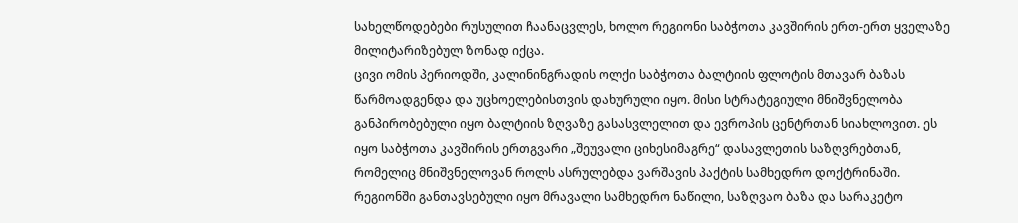სახელწოდებები რუსულით ჩაანაცვლეს, ხოლო რეგიონი საბჭოთა კავშირის ერთ-ერთ ყველაზე მილიტარიზებულ ზონად იქცა.
ცივი ომის პერიოდში, კალინინგრადის ოლქი საბჭოთა ბალტიის ფლოტის მთავარ ბაზას წარმოადგენდა და უცხოელებისთვის დახურული იყო. მისი სტრატეგიული მნიშვნელობა განპირობებული იყო ბალტიის ზღვაზე გასასვლელით და ევროპის ცენტრთან სიახლოვით. ეს იყო საბჭოთა კავშირის ერთგვარი „შეუვალი ციხესიმაგრე“ დასავლეთის საზღვრებთან, რომელიც მნიშვნელოვან როლს ასრულებდა ვარშავის პაქტის სამხედრო დოქტრინაში. რეგიონში განთავსებული იყო მრავალი სამხედრო ნაწილი, საზღვაო ბაზა და სარაკეტო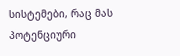სისტემები, რაც მას პოტენციური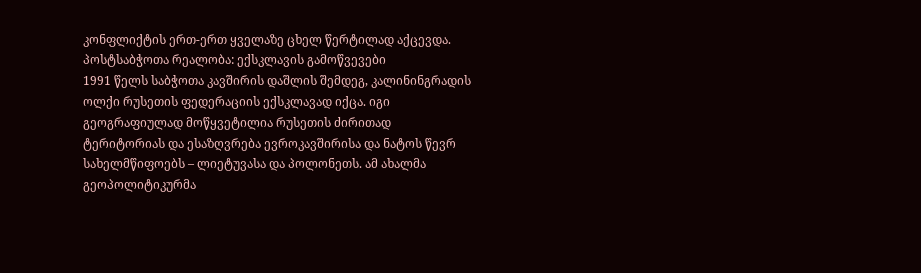კონფლიქტის ერთ-ერთ ყველაზე ცხელ წერტილად აქცევდა.
პოსტსაბჭოთა რეალობა: ექსკლავის გამოწვევები
1991 წელს საბჭოთა კავშირის დაშლის შემდეგ, კალინინგრადის ოლქი რუსეთის ფედერაციის ექსკლავად იქცა. იგი გეოგრაფიულად მოწყვეტილია რუსეთის ძირითად ტერიტორიას და ესაზღვრება ევროკავშირისა და ნატოს წევრ სახელმწიფოებს – ლიეტუვასა და პოლონეთს. ამ ახალმა გეოპოლიტიკურმა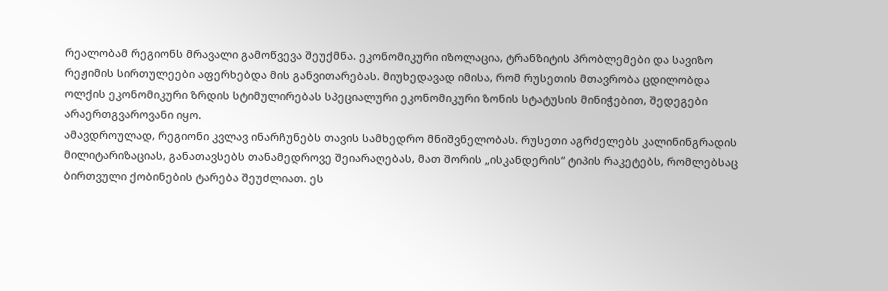რეალობამ რეგიონს მრავალი გამოწვევა შეუქმნა. ეკონომიკური იზოლაცია, ტრანზიტის პრობლემები და სავიზო რეჟიმის სირთულეები აფერხებდა მის განვითარებას. მიუხედავად იმისა, რომ რუსეთის მთავრობა ცდილობდა ოლქის ეკონომიკური ზრდის სტიმულირებას სპეციალური ეკონომიკური ზონის სტატუსის მინიჭებით, შედეგები არაერთგვაროვანი იყო.
ამავდროულად, რეგიონი კვლავ ინარჩუნებს თავის სამხედრო მნიშვნელობას. რუსეთი აგრძელებს კალინინგრადის მილიტარიზაციას, განათავსებს თანამედროვე შეიარაღებას, მათ შორის „ისკანდერის“ ტიპის რაკეტებს, რომლებსაც ბირთვული ქობინების ტარება შეუძლიათ. ეს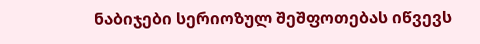ნაბიჯები სერიოზულ შეშფოთებას იწვევს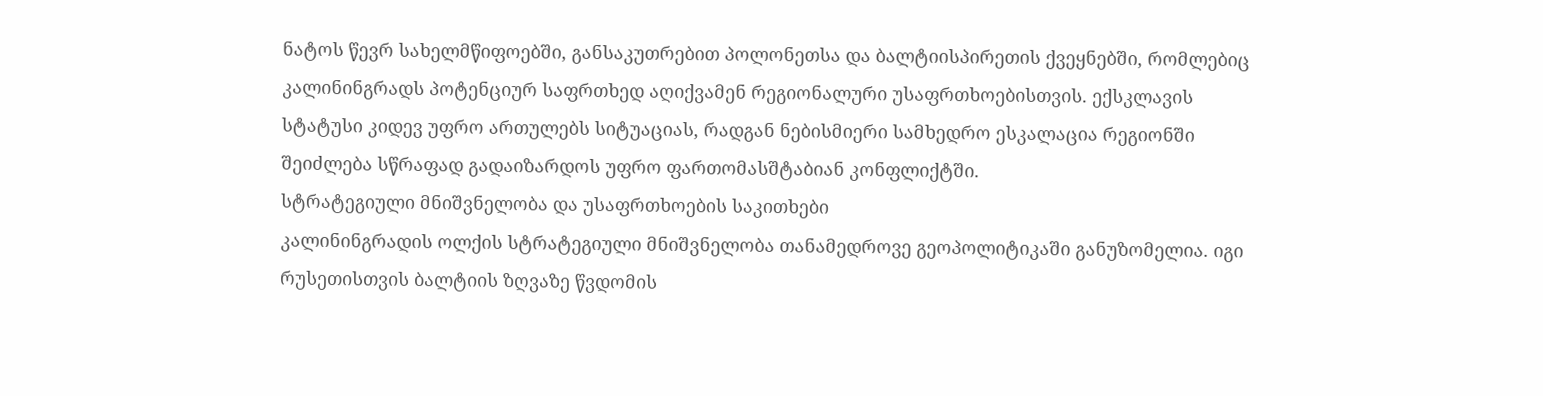ნატოს წევრ სახელმწიფოებში, განსაკუთრებით პოლონეთსა და ბალტიისპირეთის ქვეყნებში, რომლებიც კალინინგრადს პოტენციურ საფრთხედ აღიქვამენ რეგიონალური უსაფრთხოებისთვის. ექსკლავის სტატუსი კიდევ უფრო ართულებს სიტუაციას, რადგან ნებისმიერი სამხედრო ესკალაცია რეგიონში შეიძლება სწრაფად გადაიზარდოს უფრო ფართომასშტაბიან კონფლიქტში.
სტრატეგიული მნიშვნელობა და უსაფრთხოების საკითხები
კალინინგრადის ოლქის სტრატეგიული მნიშვნელობა თანამედროვე გეოპოლიტიკაში განუზომელია. იგი რუსეთისთვის ბალტიის ზღვაზე წვდომის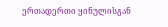ერთადერთი ყინულისგან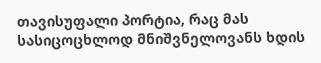თავისუფალი პორტია, რაც მას სასიცოცხლოდ მნიშვნელოვანს ხდის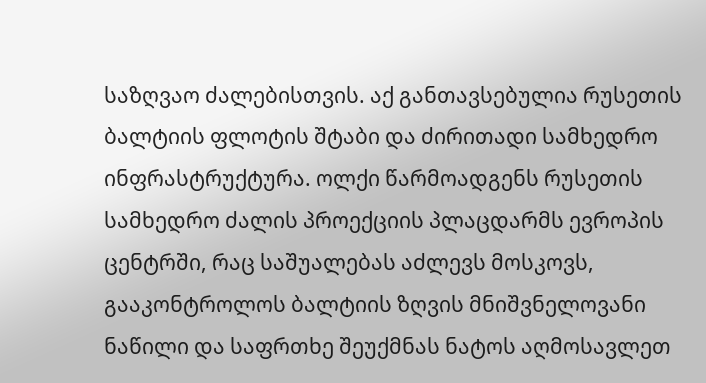საზღვაო ძალებისთვის. აქ განთავსებულია რუსეთის ბალტიის ფლოტის შტაბი და ძირითადი სამხედრო ინფრასტრუქტურა. ოლქი წარმოადგენს რუსეთის სამხედრო ძალის პროექციის პლაცდარმს ევროპის ცენტრში, რაც საშუალებას აძლევს მოსკოვს, გააკონტროლოს ბალტიის ზღვის მნიშვნელოვანი ნაწილი და საფრთხე შეუქმნას ნატოს აღმოსავლეთ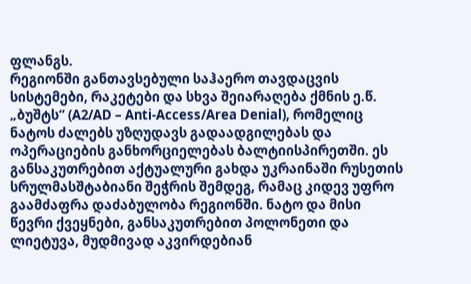ფლანგს.
რეგიონში განთავსებული საჰაერო თავდაცვის სისტემები, რაკეტები და სხვა შეიარაღება ქმნის ე.წ. „ბუშტს“ (A2/AD – Anti-Access/Area Denial), რომელიც ნატოს ძალებს უზღუდავს გადაადგილებას და ოპერაციების განხორციელებას ბალტიისპირეთში. ეს განსაკუთრებით აქტუალური გახდა უკრაინაში რუსეთის სრულმასშტაბიანი შეჭრის შემდეგ, რამაც კიდევ უფრო გაამძაფრა დაძაბულობა რეგიონში. ნატო და მისი წევრი ქვეყნები, განსაკუთრებით პოლონეთი და ლიეტუვა, მუდმივად აკვირდებიან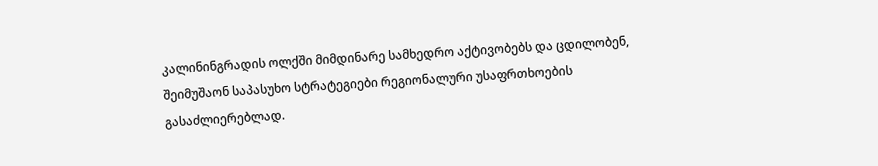კალინინგრადის ოლქში მიმდინარე სამხედრო აქტივობებს და ცდილობენ, შეიმუშაონ საპასუხო სტრატეგიები რეგიონალური უსაფრთხოების გასაძლიერებლად.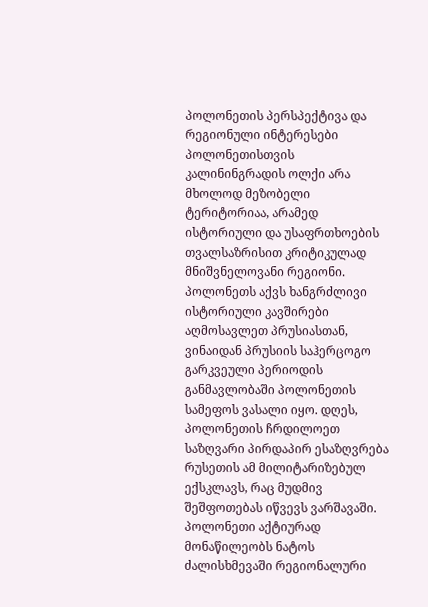პოლონეთის პერსპექტივა და რეგიონული ინტერესები
პოლონეთისთვის კალინინგრადის ოლქი არა მხოლოდ მეზობელი ტერიტორიაა, არამედ ისტორიული და უსაფრთხოების თვალსაზრისით კრიტიკულად მნიშვნელოვანი რეგიონი. პოლონეთს აქვს ხანგრძლივი ისტორიული კავშირები აღმოსავლეთ პრუსიასთან, ვინაიდან პრუსიის საჰერცოგო გარკვეული პერიოდის განმავლობაში პოლონეთის სამეფოს ვასალი იყო. დღეს, პოლონეთის ჩრდილოეთ საზღვარი პირდაპირ ესაზღვრება რუსეთის ამ მილიტარიზებულ ექსკლავს, რაც მუდმივ შეშფოთებას იწვევს ვარშავაში. პოლონეთი აქტიურად მონაწილეობს ნატოს ძალისხმევაში რეგიონალური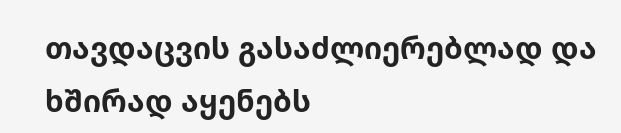თავდაცვის გასაძლიერებლად და ხშირად აყენებს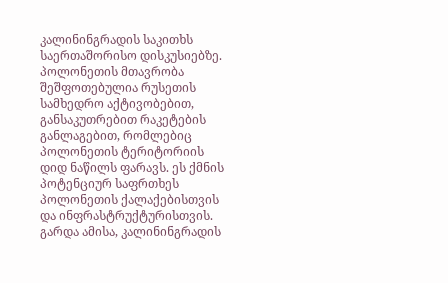კალინინგრადის საკითხს საერთაშორისო დისკუსიებზე.
პოლონეთის მთავრობა შეშფოთებულია რუსეთის სამხედრო აქტივობებით, განსაკუთრებით რაკეტების განლაგებით, რომლებიც პოლონეთის ტერიტორიის დიდ ნაწილს ფარავს. ეს ქმნის პოტენციურ საფრთხეს პოლონეთის ქალაქებისთვის და ინფრასტრუქტურისთვის. გარდა ამისა, კალინინგრადის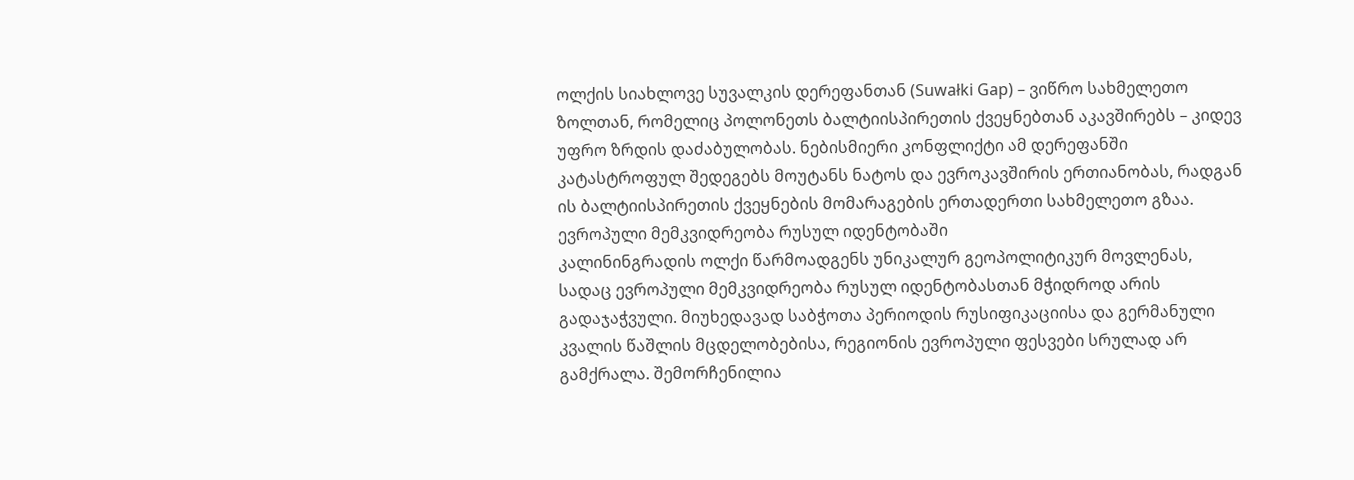ოლქის სიახლოვე სუვალკის დერეფანთან (Suwałki Gap) – ვიწრო სახმელეთო ზოლთან, რომელიც პოლონეთს ბალტიისპირეთის ქვეყნებთან აკავშირებს – კიდევ უფრო ზრდის დაძაბულობას. ნებისმიერი კონფლიქტი ამ დერეფანში კატასტროფულ შედეგებს მოუტანს ნატოს და ევროკავშირის ერთიანობას, რადგან ის ბალტიისპირეთის ქვეყნების მომარაგების ერთადერთი სახმელეთო გზაა.
ევროპული მემკვიდრეობა რუსულ იდენტობაში
კალინინგრადის ოლქი წარმოადგენს უნიკალურ გეოპოლიტიკურ მოვლენას, სადაც ევროპული მემკვიდრეობა რუსულ იდენტობასთან მჭიდროდ არის გადაჯაჭვული. მიუხედავად საბჭოთა პერიოდის რუსიფიკაციისა და გერმანული კვალის წაშლის მცდელობებისა, რეგიონის ევროპული ფესვები სრულად არ გამქრალა. შემორჩენილია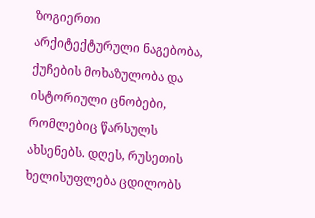ზოგიერთი არქიტექტურული ნაგებობა, ქუჩების მოხაზულობა და ისტორიული ცნობები, რომლებიც წარსულს ახსენებს. დღეს, რუსეთის ხელისუფლება ცდილობს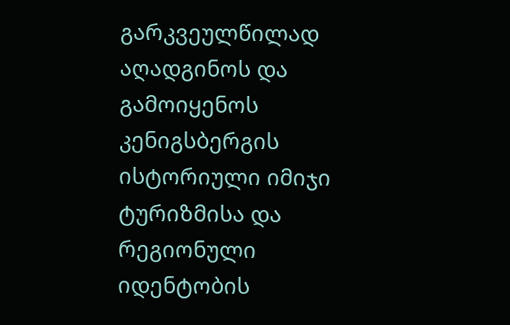გარკვეულწილად აღადგინოს და გამოიყენოს კენიგსბერგის ისტორიული იმიჯი ტურიზმისა და რეგიონული იდენტობის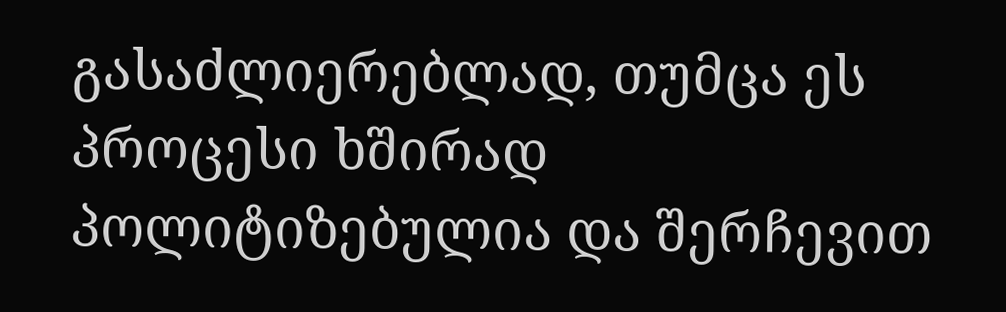გასაძლიერებლად, თუმცა ეს პროცესი ხშირად პოლიტიზებულია და შერჩევით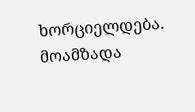ხორციელდება.
მოამზადა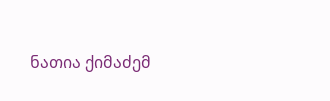ნათია ქიმაძემ